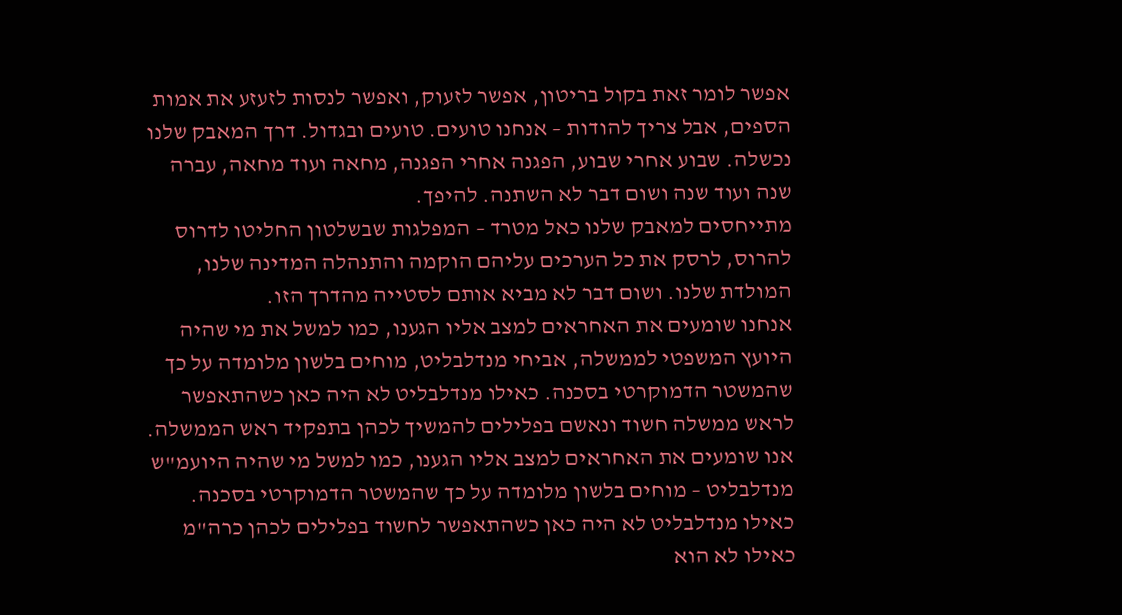אפשר לומר זאת בקול בריטון, אפשר לזעוק, ואפשר לנסות לזעזע את אמות הספים, אבל צריך להודות – אנחנו טועים. טועים ובגדול. דרך המאבק שלנו נכשלה. שבוע אחרי שבוע, הפגנה אחרי הפגנה, מחאה ועוד מחאה, עברה שנה ועוד שנה ושום דבר לא השתנה. להיפך.
מתייחסים למאבק שלנו כאל מטרד – המפלגות שבשלטון החליטו לדרוס להרוס, לרסק את כל הערכים עליהם הוקמה והתנהלה המדינה שלנו, המולדת שלנו. ושום דבר לא מביא אותם לסטייה מהדרך הזו.
אנחנו שומעים את האחראים למצב אליו הגענו, כמו למשל את מי שהיה היועץ המשפטי לממשלה, אביחי מנדלבליט, מוחים בלשון מלומדה על כך שהמשטר הדמוקרטי בסכנה. כאילו מנדלבליט לא היה כאן כשהתאפשר לראש ממשלה חשוד ונאשם בפלילים להמשיך לכהן בתפקיד ראש הממשלה.
אנו שומעים את האחראים למצב אליו הגענו, כמו למשל מי שהיה היועמ"ש מנדלבליט – מוחים בלשון מלומדה על כך שהמשטר הדמוקרטי בסכנה. כאילו מנדלבליט לא היה כאן כשהתאפשר לחשוד בפלילים לכהן כרה"מ
כאילו לא הוא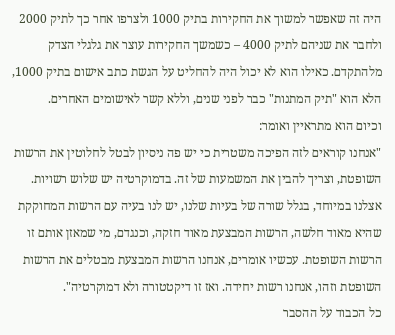היה זה שאפשר למשוך את החקירות בתיק 1000 ולצרפו אחר כך לתיק 2000 ולחבר את שניהם לתיק 4000 – כשמשך החקירות עוצר את גלגלי הצדק מלהתקדם. כאילו הוא לא יכול היה להחליט על הגשת כתב אישום בתיק 1000, הלא הוא "תיק המתנות" כבר לפני שנים, וללא קשר לאישומים האחרים.
וכיום הוא מתראיין ואומר:
"אנחנו קוראים לזה הפיכה משטרית כי יש פה ניסיון לבטל לחלוטין את הרשות השופטת, וצריך להבין את המשמעות של זה. בדמוקרטיה יש שלוש רשויות. אצלנו במיוחד, בגלל שורה של בעיות שלנו, יש לנו בעיה עם הרשות המחוקקת שהיא מאוד חלשה, הרשות המבצעת מאוד חזקה, וכנגדם, מי שמאזן אותם זו הרשות השופטת. עכשיו אומרים, אנחנו הרשות המבצעת מבטלים את הרשות השופטת וזהו, אנחנו רשות יחידה. ואז זו דיקטטורה ולא דמוקרטיה".
כל הכבוד על ההסבר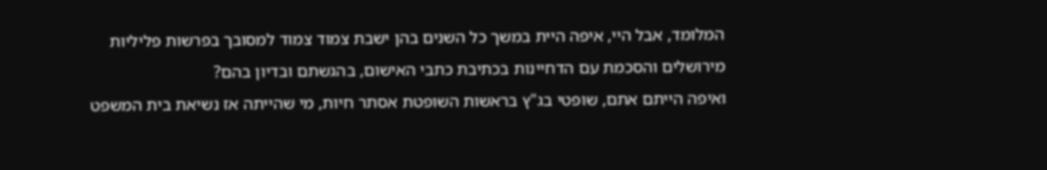המלומד, אבל היי, איפה היית במשך כל השנים בהן ישבת צמוד צמוד למסובך בפרשות פליליות מירושלים והסכמת עם הדחיינות בכתיבת כתבי האישום, בהגשתם ובדיון בהם?
ואיפה הייתם אתם, שופטי בג"ץ בראשות השופטת אסתר חיות, מי שהייתה אז נשיאת בית המשפט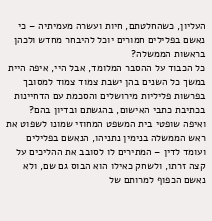העליון, כשהחלטתם, חיות ועשרה מעמיתיה – כי נאשם בפלילים חמורים יוכל להיבחר מחדש ולכהן בראשות הממשלה?
כל הכבוד על ההסבר המלומד, אבל היי, איפה היית במשך כל השנים בהן ישבת צמוד צמוד למסובך בפרשות פליליות מירושלים והסכמת עם הדחיינות בכתיבת כתבי האישום, בהגשתם ובדיון בהם?
ואיפה שופטי בית המשפט המחוזי שמונו לשפוט את ראש הממשלה בנימין נתניהו, הנאשם בפלילים ועומד לדין – המתירים לו לסובב את ההליכים על קצה זרתו, ולשחק כאילו הוא הבוס גם שם, ולא נאשם הכפוף למרותם של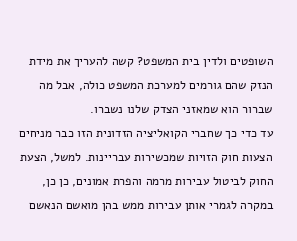השופטים ולדין בית המשפט? קשה להעריך את מידת הנזק שהם גורמים למערכת המשפט כולה, אבל מה שברור הוא שמאזני הצדק שלנו נשברו.
עד כדי כך שחברי הקואליציה הזדונית הזו כבר מניחים הצעות חוק הזויות שמכשירות עבריינות. למשל, הצעת החוק לביטול עבירות מרמה והפרת אמונים, כן כן, במקרה לגמרי אותן עבירות ממש בהן מואשם הנאשם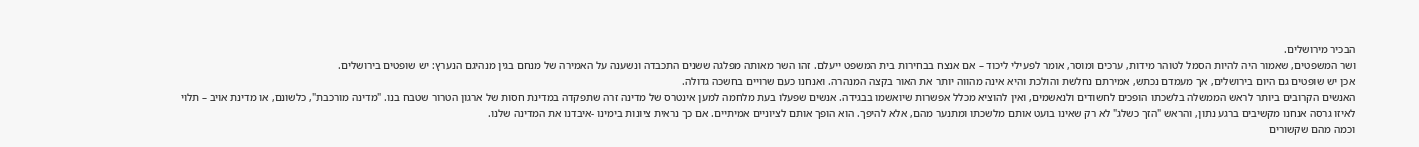הבכיר מירושלים.
ושר המשפטים, שאמור היה להיות הסמל לטוהר מידות, ערכים ומוסר, אומר לפעילי ליכוד – אם אנצח בבחירות בית המשפט ייעלם. זהו השר מאותה מפלגה ששנים התכבדה ונשענה על האמירה של מנחם בגין מנהיגם הנערץ: יש שופטים בירושלים.
אכן יש שופטים גם היום בירושלים, אך מעמדם נכתש, אמירתם נחלשת והולכת והיא אינה מהווה יותר את האור בקצה המנהרה. ואנחנו כעם שרויים בחשכה גדולה.
האנשים הקרובים ביותר לראש הממשלה בלשכתו הופכים לחשודים ולנאשמים, ואין להוציא מכלל אפשרות שיואשמו בבגידה. אנשים שפעלו בעת מלחמה למען אינטרס של מדינה זרה שתפקדה במדינת חסות של ארגון הטרור שטבח בנו. "מדינה מורכבת", כלשונם, או מדינת אויב – תלוי לאיזו גרסה אנחנו מקשיבים ברגע נתון, והראש "הזך כשלג" לא רק שאינו בועט אותם מלשכתו ומתנער מהם, אלא להיפך. הוא הופך אותם לציוניים אמיתיים. אם כך נראית ציונות בימינו -איבדנו את המדינה שלנו.
וכמה מהם שקשורים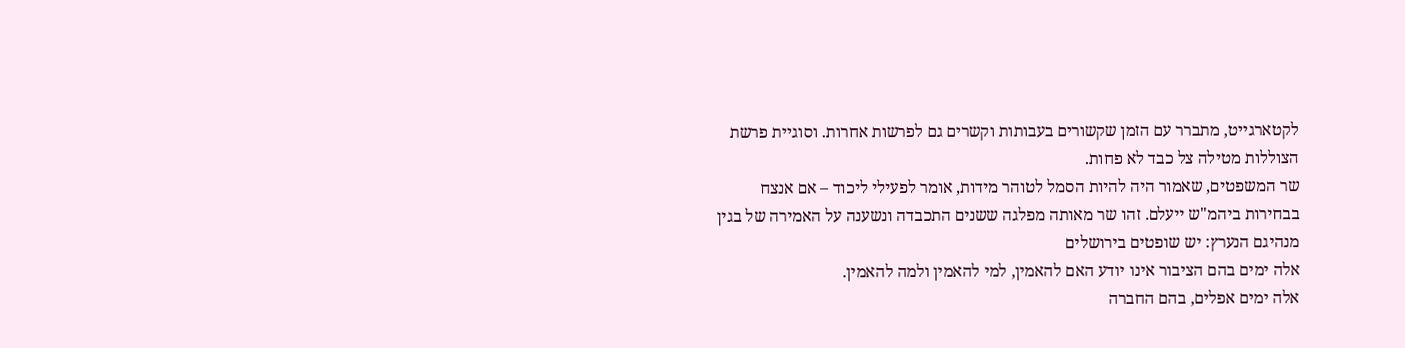לקטארגייט, מתברר עם הזמן שקשורים בעבותות וקשרים גם לפרשות אחרות. וסוגיית פרשת הצוללות מטילה צל כבד לא פחות.
שר המשפטים, שאמור היה להיות הסמל לטוהר מידות, אומר לפעילי ליכוד – אם אנצח בבחירות ביהמ"ש ייעלם. זהו שר מאותה מפלגה ששנים התכבדה ונשענה על האמירה של בגין מנהיגם הנערץ: יש שופטים בירושלים
אלה ימים בהם הציבור אינו יודע האם להאמין, למי להאמין ולמה להאמין.
אלה ימים אפלים, בהם החברה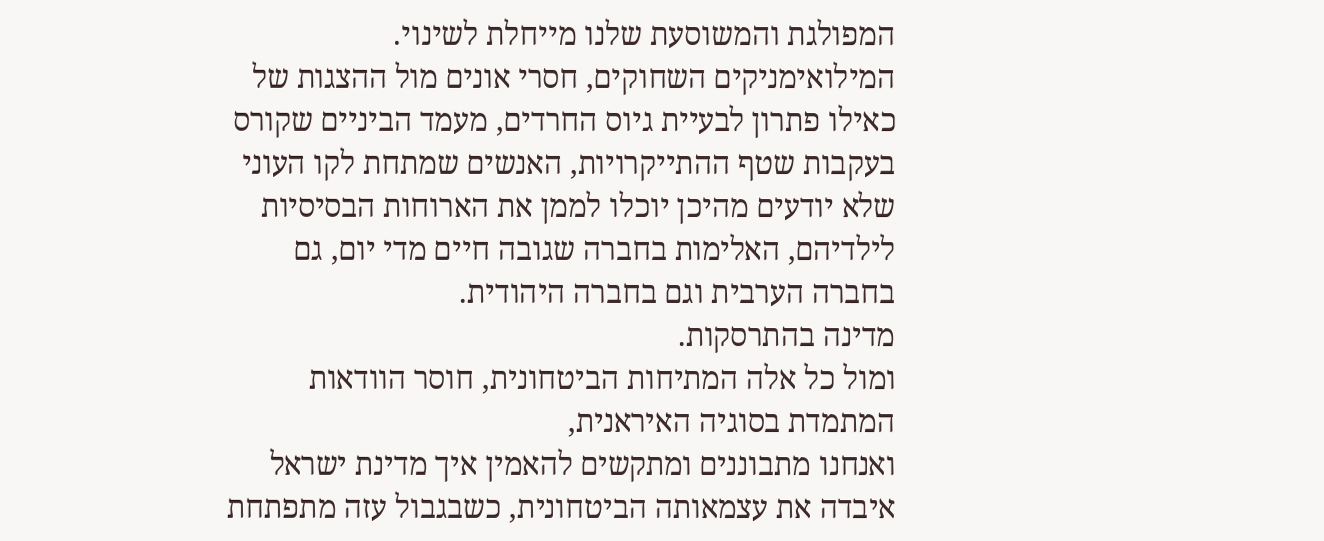המפולגת והמשוסעת שלנו מייחלת לשינוי.
המילואימניקים השחוקים, חסרי אונים מול ההצגות של כאילו פתרון לבעיית גיוס החרדים, מעמד הביניים שקורס בעקבות שטף ההתייקרויות, האנשים שמתחת לקו העוני שלא יודעים מהיכן יוכלו לממן את הארוחות הבסיסיות לילדיהם, האלימות בחברה שגובה חיים מדי יום, גם בחברה הערבית וגם בחברה היהודית.
מדינה בהתרסקות.
ומול כל אלה המתיחות הביטחונית, חוסר הוודאות המתמדת בסוגיה האיראנית,
ואנחנו מתבוננים ומתקשים להאמין איך מדינת ישראל איבדה את עצמאותה הביטחונית, כשבגבול עזה מתפתחת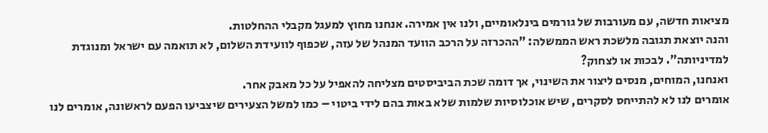מציאות חדשה, עם מעורבות של גורמים בינלאומיים, ולנו אין אמירה. אנחנו מחוץ למעגל מקבלי ההחלטות.
והנה יוצאת תגובה מלשכת ראש הממשלה: "ההכרזה על הרכב הוועד המנהל של עזה, שכפוף לוועידת השלום, לא תואמה עם ישראל ומנוגדת למדיניותה". לבכות או לצחוק?
ואנחנו, המוחים, מנסים ליצור את השינוי, אך דומה שכת הביביסטים מצליחה להאפיל על כל מאבק אחר.
אומרים לנו לא להתייחס לסקרים, שיש אוכלוסיות שלמות שלא באות בהם לידי ביטוי – כמו למשל הצעירים שיצביעו הפעם לראשונה, אומרים לנו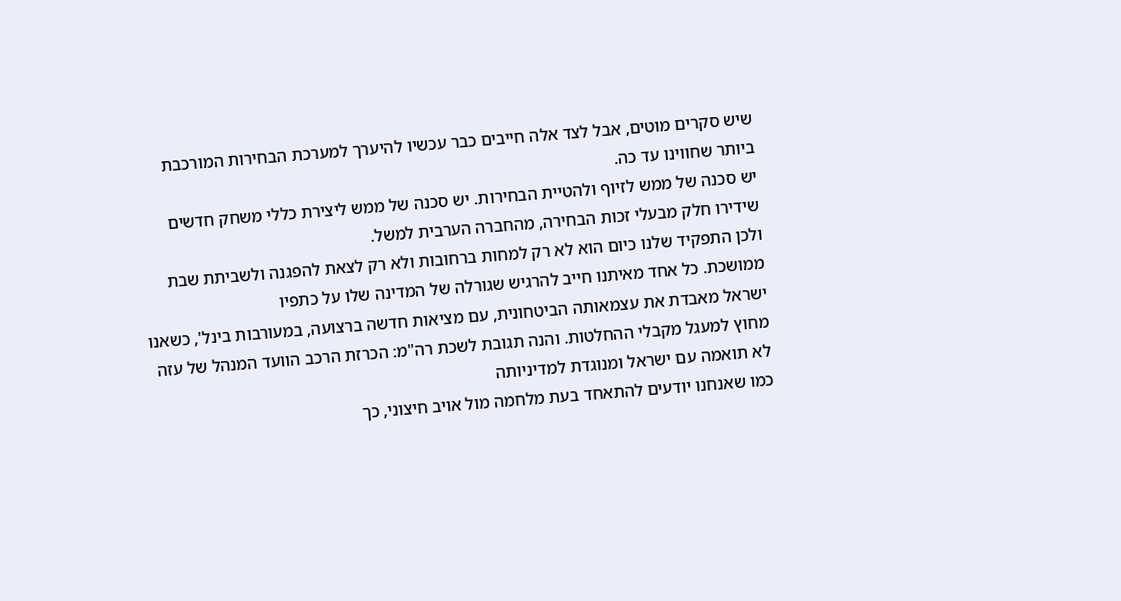שיש סקרים מוטים, אבל לצד אלה חייבים כבר עכשיו להיערך למערכת הבחירות המורכבת ביותר שחווינו עד כה.
יש סכנה של ממש לזיוף ולהטיית הבחירות. יש סכנה של ממש ליצירת כללי משחק חדשים שידירו חלק מבעלי זכות הבחירה, מהחברה הערבית למשל.
ולכן התפקיד שלנו כיום הוא לא רק למחות ברחובות ולא רק לצאת להפגנה ולשביתת שבת ממושכת. כל אחד מאיתנו חייב להרגיש שגורלה של המדינה שלו על כתפיו
ישראל מאבדת את עצמאותה הביטחונית, עם מציאות חדשה ברצועה, במעורבות בינל', כשאנו מחוץ למעגל מקבלי ההחלטות. והנה תגובת לשכת רה"מ: הכרזת הרכב הוועד המנהל של עזה לא תואמה עם ישראל ומנוגדת למדיניותה
כמו שאנחנו יודעים להתאחד בעת מלחמה מול אויב חיצוני, כך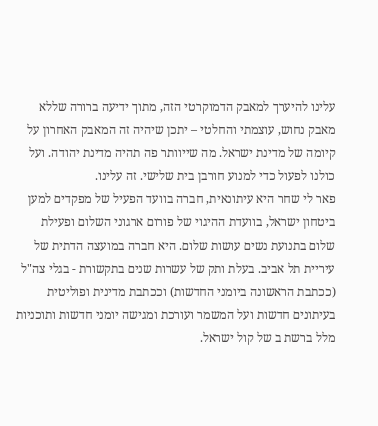עלינו להיערך למאבק הדמוקרטי הזה, מתוך ידיעה ברורה שללא מאבק נחוש, עוצמתי והחלטי – יתכן שיהיה זה המאבק האחרון על קיומה של מדינת ישראל. מה שייוותר פה תהיה מדינת יהודה. ועל כולנו לפעול כדי למנוע חורבן בית שלישי. זה עלינו.
פאר לי שחר היא עיתונאית, חברה בוועד הפעיל של מפקדים למען ביטחון ישראל, בוועדת ההיגוי של פורום ארגוני השלום ופעילת שלום בתנועת נשים עושות שלום. היא חברה במועצה הדתית של עיריית תל אביב. בעלת ותק של עשרות שנים בתקשורת - בגלי צה"ל (ככתבת הראשונה ביומני החדשות) וככתבת מדינית ופוליטית בעיתונים חדשות ועל המשמר ועורכת ומגישה יומני חדשות ותוכניות מלל ברשת ב של קול ישראל.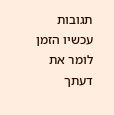תגובות עכשיו הזמן לומר את דעתך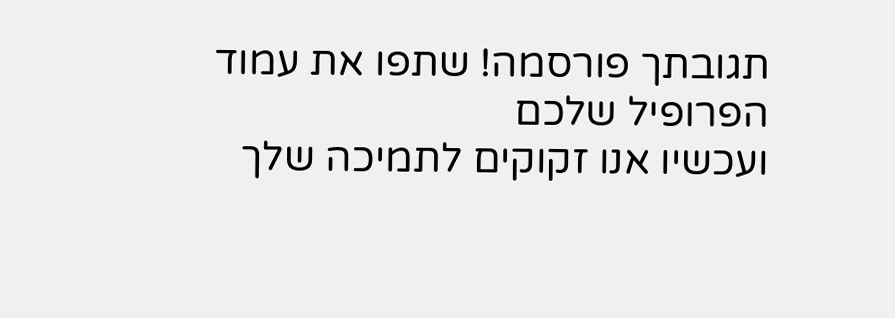תגובתך פורסמה! שתפו את עמוד הפרופיל שלכם
ועכשיו אנו זקוקים לתמיכה שלך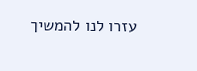עזרו לנו להמשיך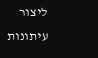ליצור עיתונות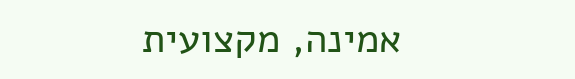אמינה, מקצועית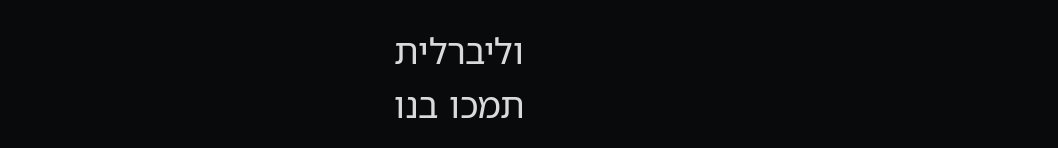וליברלית
תמכו בנו